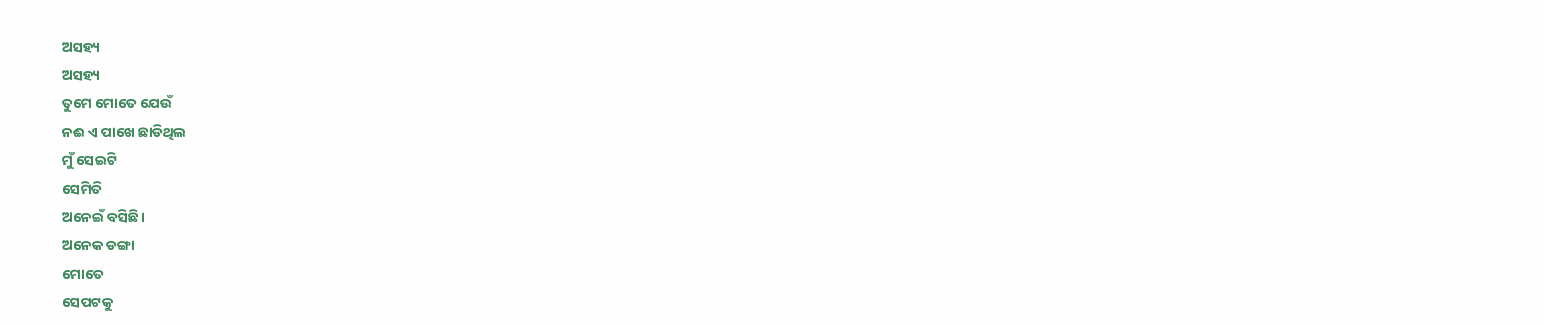ଅସହ୍ୟ
ଅସହ୍ୟ
ତୁମେ ମୋତେ ଯେଉଁ
ନଈ ଏ ପାଖେ ଛାଡିଥିଲ
ମୁଁ ସେଇଟି
ସେମିତି
ଅନେଇଁ ବସିଛି।
ଅନେକ ଡଙ୍ଗା
ମୋତେ
ସେପଟକୁ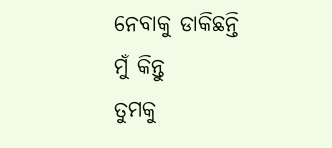ନେବାକୁ ଡାକିଛନ୍ତି
ମୁଁ କିନ୍ତୁ
ତୁମକୁ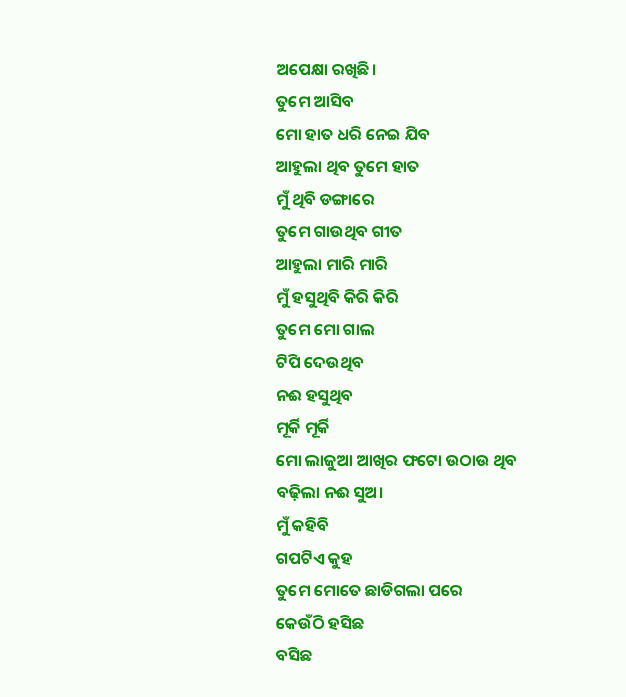ଅପେକ୍ଷା ରଖିଛି।
ତୁମେ ଆସିବ
ମୋ ହାତ ଧରି ନେଇ ଯିବ
ଆହୁଲା ଥିବ ତୁମେ ହାତ
ମୁଁ ଥିବି ଡଙ୍ଗାରେ
ତୁମେ ଗାଉଥିବ ଗୀତ
ଆହୁଲା ମାରି ମାରି
ମୁଁ ହସୁଥିବି କିରି କିରି
ତୁମେ ମୋ ଗାଲ
ଟିପି ଦେଉଥିବ
ନଈ ହସୁଥିବ
ମୂର୍କି ମୂର୍କି
ମୋ ଲାଜୁଆ ଆଖିର ଫଟୋ ଉଠାଉ ଥିବ
ବଢ଼ିଲା ନଈ ସୁଅ।
ମୁଁ କହିବି
ଗପଟିଏ କୁହ
ତୁମେ ମୋତେ ଛାଡିଗଲା ପରେ
କେଉଁଠି ହସିଛ
ବସିଛ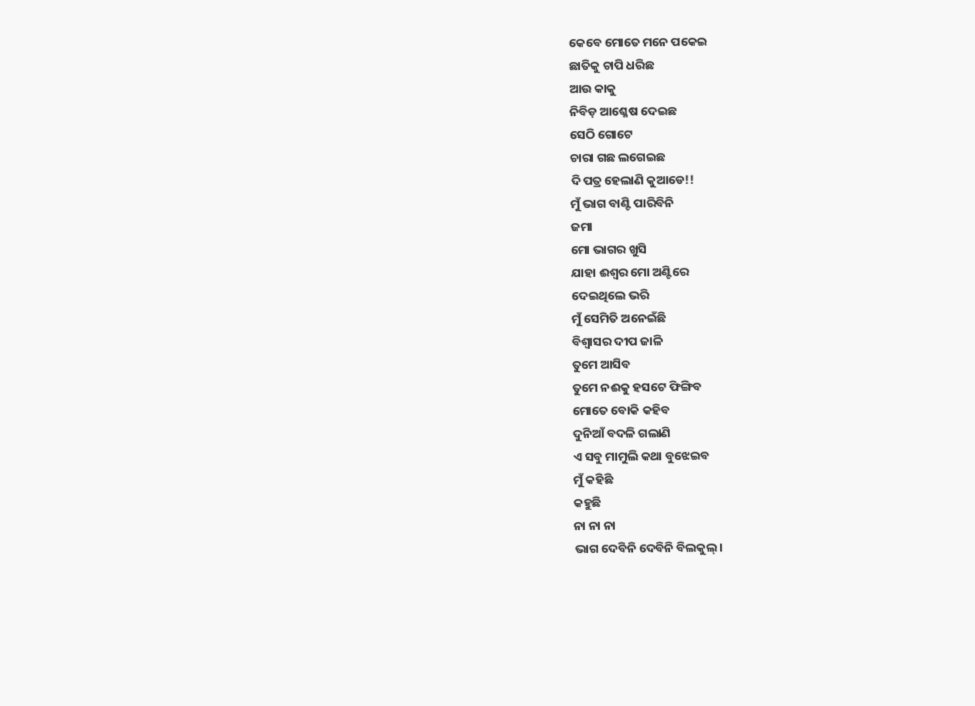କେବେ ମୋତେ ମନେ ପକେଇ
ଛାତିକୁ ଚାପି ଧରିଛ
ଆଉ କାକୁ
ନିବିଡ଼ ଆଶ୍ଳେଷ ଦେଇଛ
ସେଠି ଗୋଟେ
ଚାରା ଗଛ ଲଗେଇଛ
ଦି ପତ୍ର ହେଲାଣି କୁଆଡେ!!
ମୁଁ ଭାଗ ବାଣ୍ଟି ପାରିବିନି
ଜମା
ମୋ ଭାଗର ଖୁସି
ଯାହା ଈଶ୍ୱର ମୋ ଅଣ୍ଟିରେ
ଦେଇଥିଲେ ଭରି
ମୁଁ ସେମିତି ଅନେଇଁଛି
ବିଶ୍ୱାସର ଦୀପ ଜାଳି
ତୁମେ ଆସିବ
ତୁମେ ନଈକୁ ହସଟେ ଫିଙ୍ଗିବ
ମୋତେ ବୋକି କହିବ
ଦୁନିଆଁ ବଦଳି ଗଲାଣି
ଏ ସବୁ ମାମୁଲି କଥା ବୁଝେଇବ
ମୁଁ କହିଛି
କହୁଛି
ନା ନା ନା
ଭାଗ ଦେବିନି ଦେବିନି ବିଲକୁଲ୍।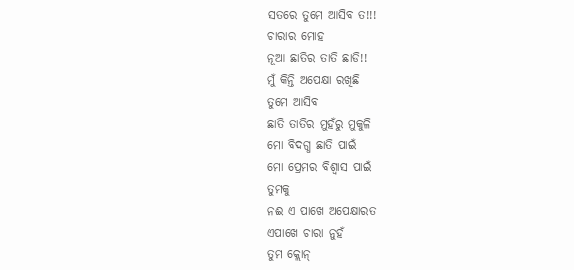ସତରେ ତୁମେ ଆସିବ ତ!!!
ଚାରାର ମୋହ
ନୂଆ ଛାତିର ତାତି ଛାଡି!!
ମୁଁ କିନ୍ତି ଅପେକ୍ଷା ରଖିଛି
ତୁମେ ଆସିବ
ଛାତି ତାତିର ମୁହଁରୁ ମୁକୁଳି
ମୋ ବିଦଗ୍ଧ ଛାତି ପାଇଁ
ମୋ ପ୍ରେମର ବିଶ୍ଵାସ ପାଇଁ
ତୁମକୁ
ନଈ ଏ ପାଖେ ଅପେକ୍ଷାରତ
ଏପାଖେ ଚାରା ନୁହଁ
ତୁମ କ୍ଲୋନ୍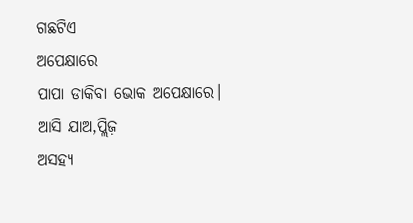ଗଛଟିଏ
ଅପେକ୍ଷାରେ
ପାପା ଡାକିବା ଭୋକ ଅପେକ୍ଷାରେ।
ଆସି ଯାଅ,ପ୍ଲିଜ଼
ଅସହ୍ୟ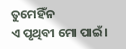ତୁମେହିଁନ
ଏ ପୃଥିବୀ ମୋ ପାଇଁ।